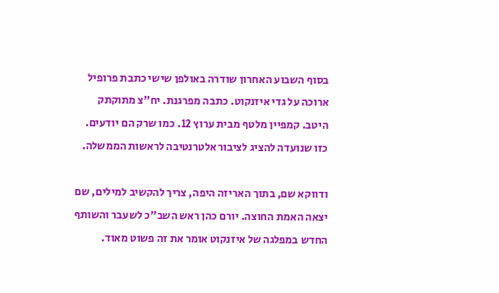בסוף השבוע האחרון שודרה באולפן שישי כתבת פרופיל ארוכה על גדי איזנקוט. כתבה מפרגנת. יח"צ מתוקתק היטב. קמפיין מלטף מבית ערוץ 12. כמו שרק הם יודעים. כזו שנועדה להציג לציבור אלטרנטיבה לראשות הממשלה.

ודווקא שם, בתוך האריזה היפה, צריך להקשיב למילים, שם יצאה האמת החוצה. יורם כהן ראש השב"כ לשעבר והשותף החדש במפלגה של איזנקוט אומר את זה פשוט מאוד.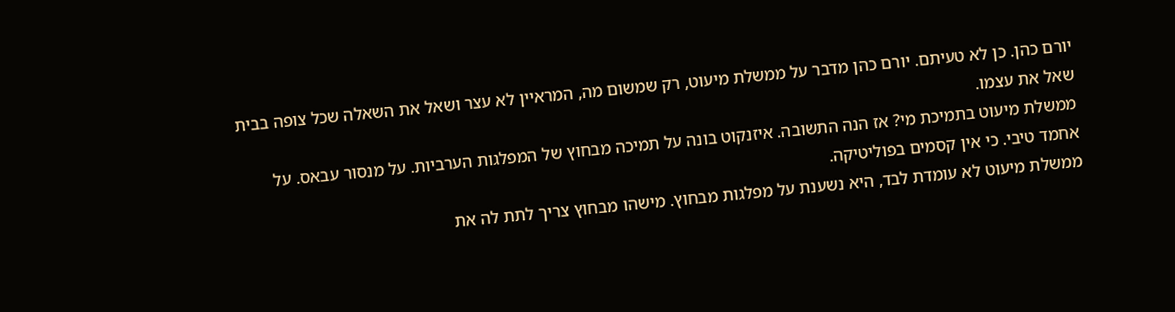יורם כהן. כן לא טעיתם. יורם כהן מדבר על ממשלת מיעוט, רק שמשום מה, המראיין לא עצר ושאל את השאלה שכל צופה בבית שאל את עצמו.
ממשלת מיעוט בתמיכת מי? אז הנה התשובה. איזנקוט בונה על תמיכה מבחוץ של המפלגות הערביות. על מנסור עבאס. על אחמד טיבי. כי אין קסמים בפוליטיקה.
ממשלת מיעוט לא עומדת לבד, היא נשענת על מפלגות מבחוץ. מישהו מבחוץ צריך לתת לה את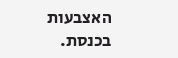האצבעות בכנסת.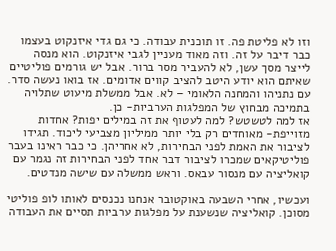וזו לא פליטת פה. זו תוכנית עבודה. כי גם גדי איזנקוט בעצמו כבר דיבר על זה. וזה מאוד מעניין לגבי איזנקוט. הוא מנסה לייצר מסך עשן, לא להעביר מסר ברור. אבל יש גורמים פוליטיים שאיתם הוא יודע היטב להציב קווים אדומים. אז בואו נעשה סדר. עם נתניהו והמחנה הלאומי – לא. אבל ממשלת מיעוט שתלויה בתמיכה מבחוץ של המפלגות הערביות- כן.
אז למה לטשטש? למה לעטוף את זה במילים יפות? אחדות מזוייפת- מאוחדים רק בלי יותר ממיליון מצביעי ליכוד. תגידו לציבור את האמת לפני הבחירות, לא אחריהן. כי כבר ראינו בעבר פוליטיקאים שמכרו לציבור דבר אחד לפני הבחירות זה נגמר עם קואליציה עם מנסור עבאס. וראש ממשלה עם שישה מנדטים.

ועכשיו, אחרי השבעה באוקטובר אנחנו נכנסים לאותו לופ פוליטי מסוכן. קואליציה שנשענת על מפלגות ערביות תסיים את העבודה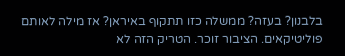בלבנון? בעזה? ממשלה כזו תתקוף באיראן? אז מילה לאותם פוליטיקאים. הציבור זוכר. הטריק הזה לא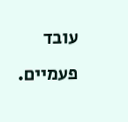עובד פעמיים.